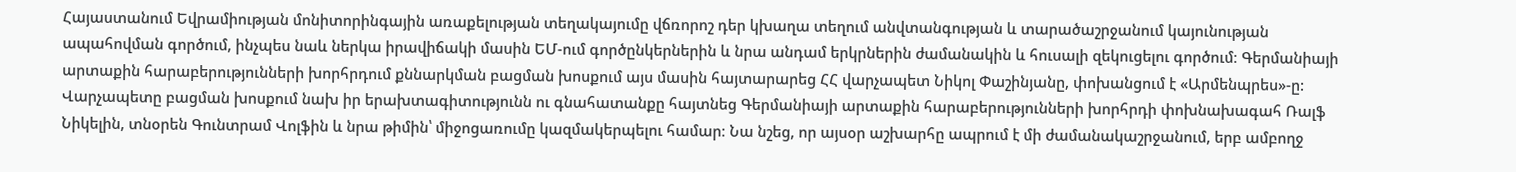Հայաստանում Եվրամիության մոնիտորինգային առաքելության տեղակայումը վճռորոշ դեր կխաղա տեղում անվտանգության և տարածաշրջանում կայունության ապահովման գործում, ինչպես նաև ներկա իրավիճակի մասին ԵՄ-ում գործընկերներին և նրա անդամ երկրներին ժամանակին և հուսալի զեկուցելու գործում։ Գերմանիայի արտաքին հարաբերությունների խորհրդում քննարկման բացման խոսքում այս մասին հայտարարեց ՀՀ վարչապետ Նիկոլ Փաշինյանը, փոխանցում է «Արմենպրես»-ը:
Վարչապետը բացման խոսքում նախ իր երախտագիտությունն ու գնահատանքը հայտնեց Գերմանիայի արտաքին հարաբերությունների խորհրդի փոխնախագահ Ռալֆ Նիկելին, տնօրեն Գունտրամ Վոլֆին և նրա թիմին՝ միջոցառումը կազմակերպելու համար։ Նա նշեց, որ այսօր աշխարհը ապրում է մի ժամանակաշրջանում, երբ ամբողջ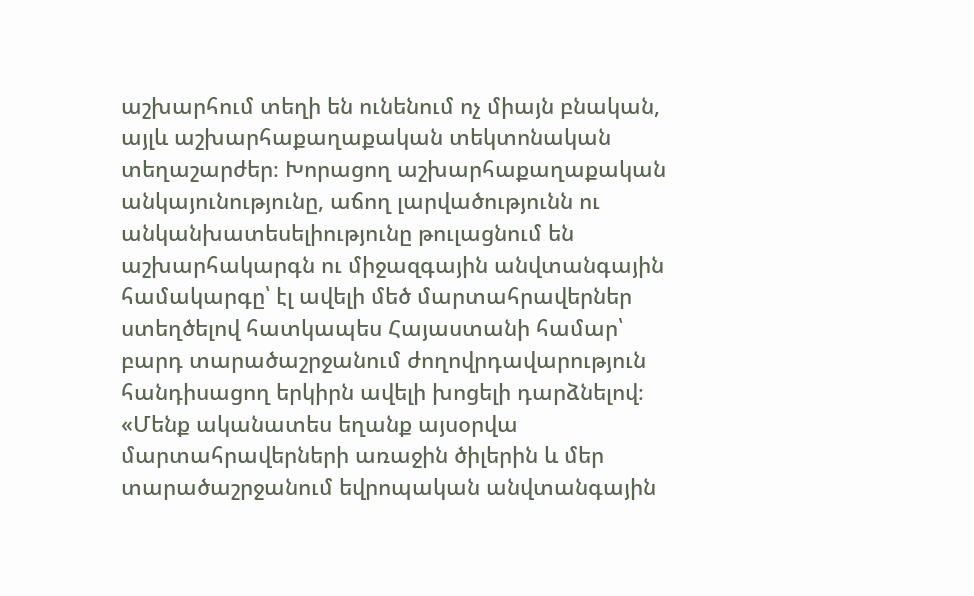աշխարհում տեղի են ունենում ոչ միայն բնական, այլև աշխարհաքաղաքական տեկտոնական տեղաշարժեր։ Խորացող աշխարհաքաղաքական անկայունությունը, աճող լարվածությունն ու անկանխատեսելիությունը թուլացնում են աշխարհակարգն ու միջազգային անվտանգային համակարգը՝ էլ ավելի մեծ մարտահրավերներ ստեղծելով հատկապես Հայաստանի համար՝ բարդ տարածաշրջանում ժողովրդավարություն հանդիսացող երկիրն ավելի խոցելի դարձնելով։
«Մենք ականատես եղանք այսօրվա մարտահրավերների առաջին ծիլերին և մեր տարածաշրջանում եվրոպական անվտանգային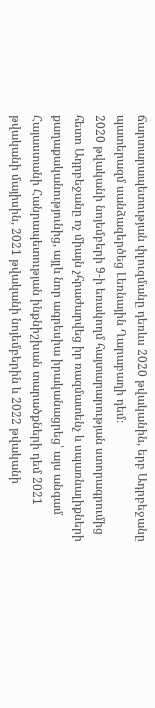ճարտարապետության փլուզմանը դեռևս 2020 թվականին, երբ Ադրբեջանը պատերազմ սանձազերծեց Լեռնային Ղարաբաղի դեմ։
2020 թվականի նոյեմբերի 9-ի եռակողմ հայտարարության ստորագրումից հետո Ադրբեջանը ոչ միայն չհրաժարվեց իր ռազմատենչ և սպառնալիքների քաղաքականությունից, այլև նոր ագրեսիա իրականացրեց՝ այս անգամ Հայաստանի Հանրապետության ինքնիշխան տարածքների դեմ 2021 թվականի մայիսին, 2021 թվականի նոյեմբերին և 2022 թվականի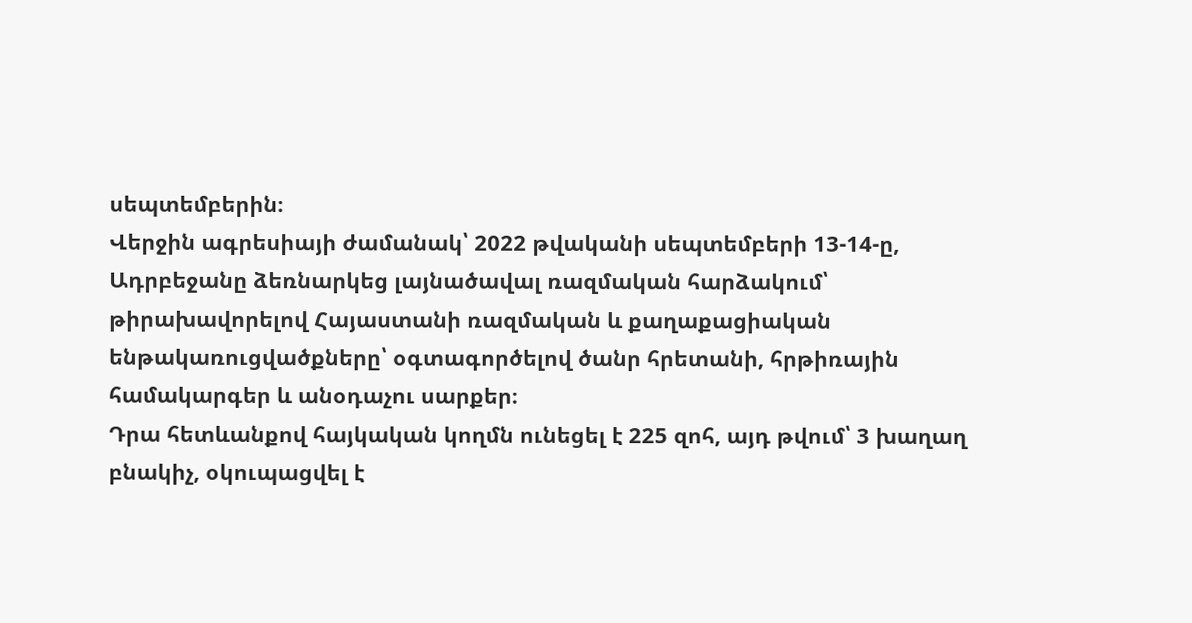սեպտեմբերին։
Վերջին ագրեսիայի ժամանակ՝ 2022 թվականի սեպտեմբերի 13-14-ը, Ադրբեջանը ձեռնարկեց լայնածավալ ռազմական հարձակում՝ թիրախավորելով Հայաստանի ռազմական և քաղաքացիական ենթակառուցվածքները՝ օգտագործելով ծանր հրետանի, հրթիռային համակարգեր և անօդաչու սարքեր։
Դրա հետևանքով հայկական կողմն ունեցել է 225 զոհ, այդ թվում՝ 3 խաղաղ բնակիչ, օկուպացվել է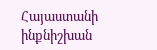Հայաստանի ինքնիշխան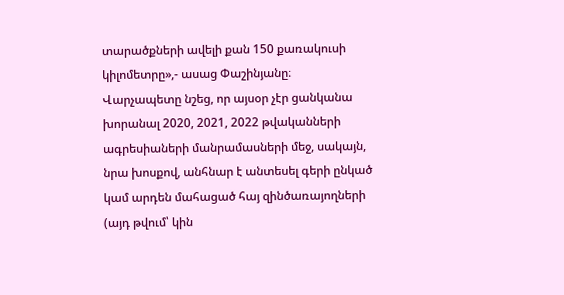տարածքների ավելի քան 150 քառակուսի կիլոմետրը»,- ասաց Փաշինյանը։
Վարչապետը նշեց, որ այսօր չէր ցանկանա խորանալ 2020, 2021, 2022 թվականների ագրեսիաների մանրամասների մեջ, սակայն, նրա խոսքով, անհնար է անտեսել գերի ընկած կամ արդեն մահացած հայ զինծառայողների (այդ թվում՝ կին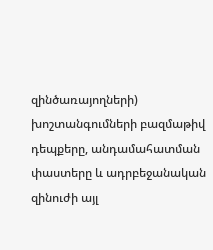զինծառայողների) խոշտանգումների բազմաթիվ դեպքերը, անդամահատման փաստերը և ադրբեջանական զինուժի այլ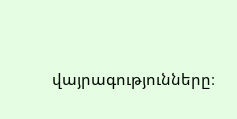վայրագությունները։